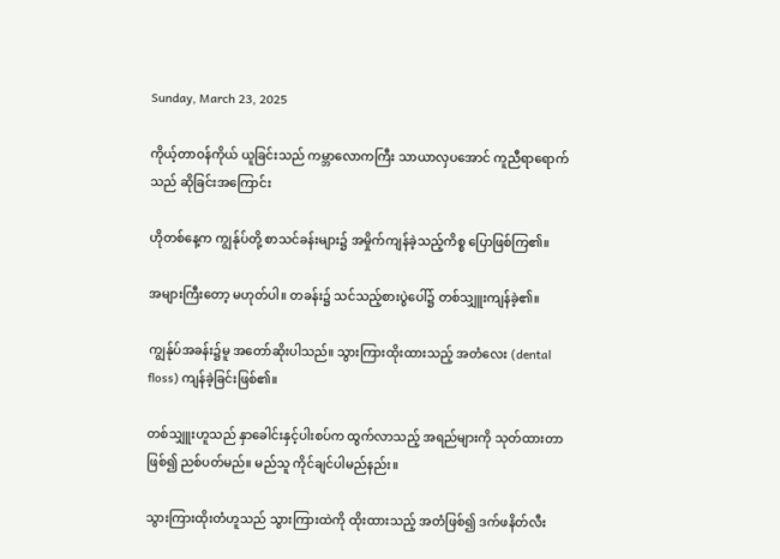Sunday, March 23, 2025

ကိုယ့်တာဝန်ကိုယ် ယူခြင်းသည် ကမ္ဘာလောကကြီး သာယာလှပအောင် ကူညီရာရောက်သည် ဆိုခြင်းအကြောင်း

ဟိုတစ်နေ့က ကျွန်ုပ်တို့ စာသင်ခန်းများ၌ အမှိုက်ကျန်ခဲ့သည့်ကိစ္စ ပြောဖြစ်ကြ၏။

အများကြီးတော့ မဟုတ်ပါ။ တခန်း၌ သင်သည့်စားပွဲပေါ်၌ တစ်သျှူးကျန်ခဲ့၏။

ကျွန်ုပ်အခန်း၌မူ အတော်ဆိုးပါသည်။ သွားကြားထိုးထားသည့် အတံလေး (dental floss) ကျန်ခဲ့ခြင်းဖြစ်၏။

တစ်သျှူးဟူသည် နှာခေါင်းနှင့်ပါးစပ်က ထွက်လာသည့် အရည်များကို သုတ်ထားတာဖြစ်၍ ညစ်ပတ်မည်။ မည်သူ ကိုင်ချင်ပါမည်နည်း။

သွားကြားထိုးတံဟူသည် သွားကြားထဲကို ထိုးထားသည့် အတံဖြစ်၍ ဒက်ဖနိတ်လီး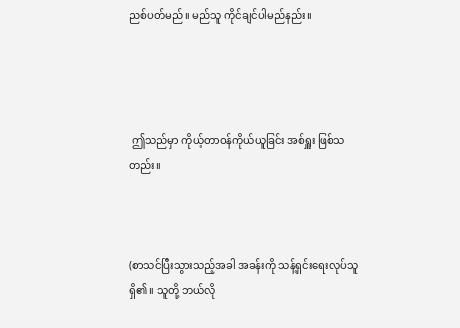ညစ်ပတ်မည်။ မည်သူ ကိုင်ချင်ပါမည်နည်း။




 ဤသည်မှာ ကိုယ့်တာဝန်ကိုယ်ယူခြင်း အစ်ရှူး ဖြစ်သတည်း။



(စာသင်ပြီးသွားသည့်အခါ အခန်းကို သန့်ရှင်းရေးလုပ်သူ ရှိ၏။ သူတို့ ဘယ်လို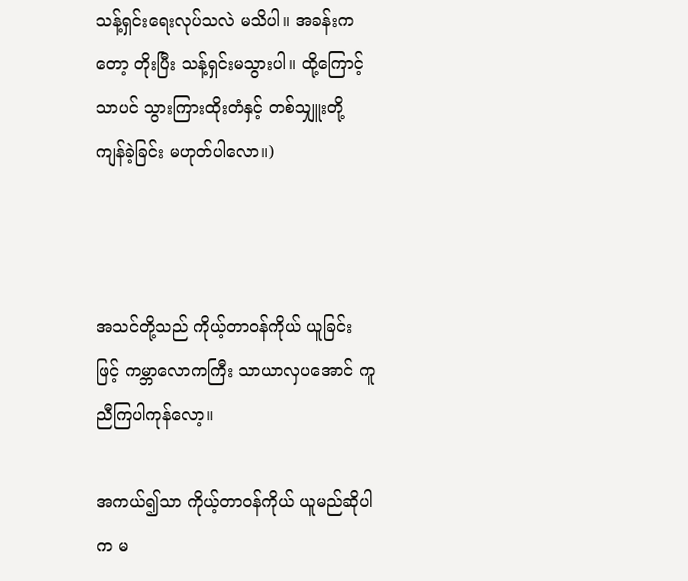သန့်ရှင်းရေးလုပ်သလဲ မသိပါ။ အခန်းကတော့ တိုးပြီး သန့်ရှင်းမသွားပါ။ ထို့ကြောင့်သာပင် သွားကြားထိုးတံနှင့် တစ်သျှူးတို့ ကျန်ခဲ့ခြင်း မဟုတ်ပါလော။)



အသင်တို့သည် ကိုယ့်တာဝန်ကိုယ် ယူခြင်းဖြင့် ကမ္ဘာလောကကြီး သာယာလှပအောင် ကူညီကြပါကုန်လော့။

အကယ်၍သာ ကိုယ့်တာဝန်ကိုယ် ယူမည်ဆိုပါက မ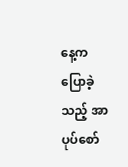နေ့က ပြောခဲ့သည့် အာပုပ်စော်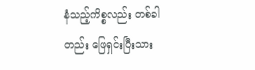နံသည့်ကိစ္စလည်း တစ်ခါတည်း ဖြေရှင်းပြီးသား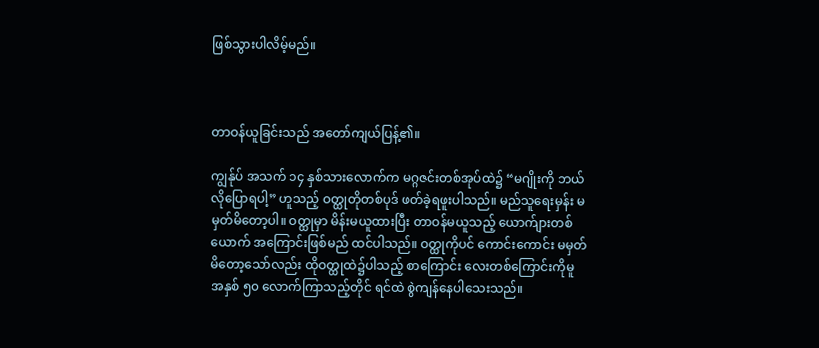ဖြစ်သွားပါလိမ့်မည်။



တာဝန်ယူခြင်းသည် အတော်ကျယ်ပြန့်၏။

ကျွန်ုပ် အသက် ၁၄ နှစ်သားလောက်က မဂ္ဂဇင်းတစ်အုပ်ထဲ၌ “မဂျိုးကို ဘယ်လိုပြောရပါ့” ဟူသည့် ဝတ္ထုတိုတစ်ပုဒ် ဖတ်ခဲ့ရဖူးပါသည်။ မည်သူရေးမှန်း မမှတ်မိတော့ပါ။ ဝတ္ထုမှာ မိန်းမယူထားပြီး တာဝန်မယူသည့် ယောက်ျားတစ်ယောက် အကြောင်းဖြစ်မည် ထင်ပါသည်။ ဝတ္ထုကိုပင် ကောင်းကောင်း မမှတ်မိတော့သော်လည်း ထိုဝတ္ထုထဲ၌ပါသည့် စာကြောင်း လေးတစ်ကြောင်းကိုမူ အနှစ် ၅၀ လောက်ကြာသည့်တိုင် ရင်ထဲ စွဲကျန်နေပါသေးသည်။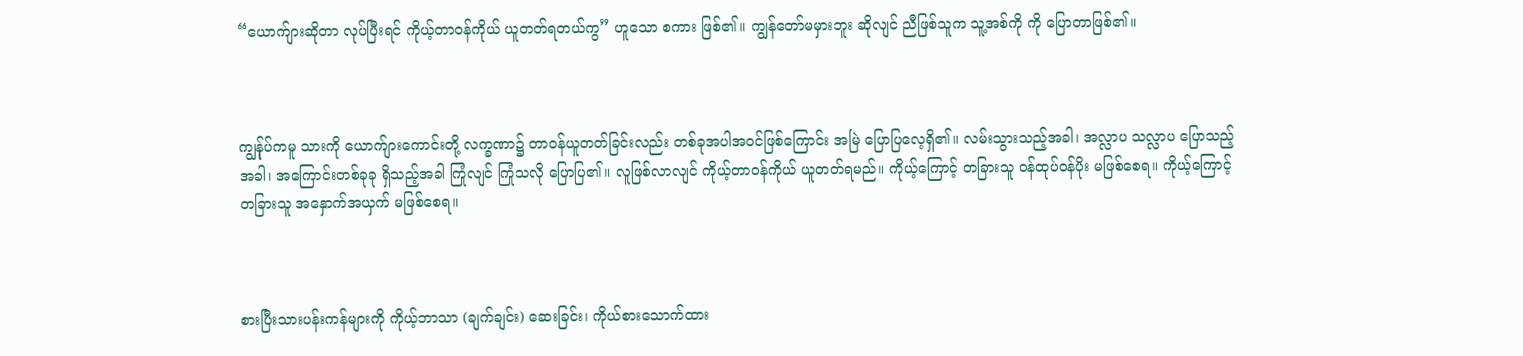“ယောက်ျားဆိုတာ လုပ်ပြီးရင် ကိုယ့်တာဝန်ကိုယ် ယူတတ်ရတယ်ကွ” ဟူသော စကား ဖြစ်၏။ ကျွန်တော်မမှားဘူး ဆိုလျင် ညီဖြစ်သူက သူ့အစ်ကို ကို ပြောတာဖြစ်၏။



ကျွန်ုပ်ကမူ သားကို ယောက်ျားကောင်းတို့ လက္ခဏာ၌ တာဝန်ယူတတ်ခြင်းလည်း တစ်ခုအပါအဝင်ဖြစ်ကြောင်း အမြဲ ပြောပြလေ့ရှိ၏။ လမ်းသွားသည့်အခါ၊ အလ္လာပ သလ္လာပ ပြောသည့်အခါ၊ အကြောင်းတစ်ခုခု ရှိသည့်အခါ ကြုံလျင် ကြုံသလို ပြောပြ၏။ လူဖြစ်လာလျင် ကိုယ့်တာဝန်ကိုယ် ယူတတ်ရမည်။ ကိုယ့်ကြောင့် တခြားသူ ဝန်ထုပ်ဝန်ပိုး မဖြစ်စေရ။ ကိုယ့်ကြောင့် တခြားသူ အနှောက်အယှက် မဖြစ်စေရ။



စားပြီးသားပန်းကန်များကို ကိုယ့်ဘာသာ (ချက်ချင်း) ဆေးခြင်း၊ ကိုယ်စားသောက်ထား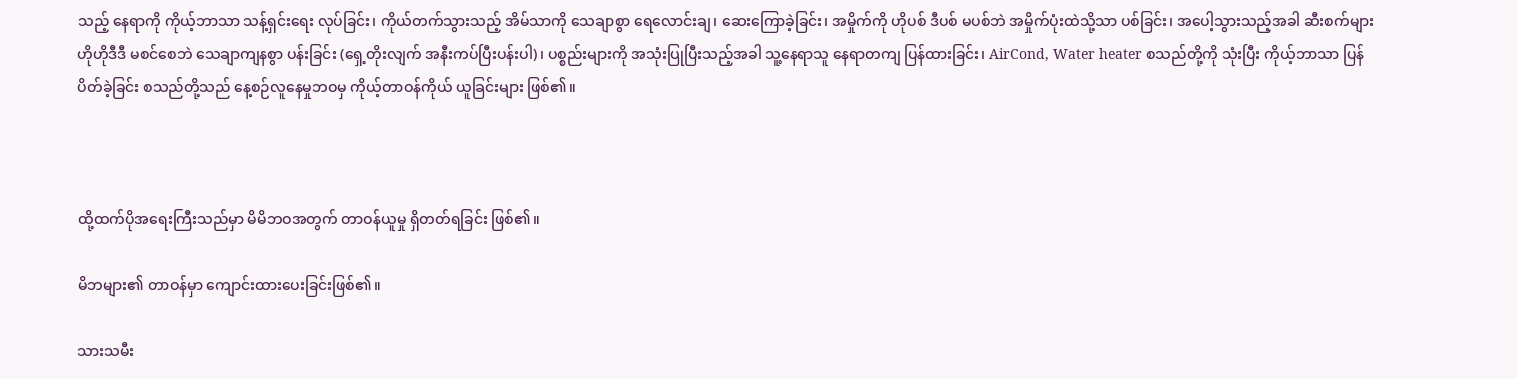သည့် နေရာကို ကိုယ့်ဘာသာ သန့်ရှင်းရေး လုပ်ခြင်း၊ ကိုယ်တက်သွားသည့် အိမ်သာကို သေချာစွာ ရေလောင်းချ၊ ဆေးကြောခဲ့ခြင်း၊ အမှိုက်ကို ဟိုပစ် ဒီပစ် မပစ်ဘဲ အမှိုက်ပုံးထဲသို့သာ ပစ်ခြင်း၊ အပေါ့သွားသည့်အခါ ဆီးစက်များ ဟိုဟိုဒီဒီ မစင်စေဘဲ သေချာကျနစွာ ပန်းခြင်း (ရှေ့တိုးလျက် အနီးကပ်ပြီးပန်းပါ)၊ ပစ္စည်းများကို အသုံးပြုပြီးသည့်အခါ သူ့နေရာသူ နေရာတကျ ပြန်ထားခြင်း၊ AirCond, Water heater စသည်တို့ကို သုံးပြီး ကိုယ့်ဘာသာ ပြန်ပိတ်ခဲ့ခြင်း စသည်တို့သည် နေ့စဉ်လူနေမှုဘဝမှ ကိုယ့်တာဝန်ကိုယ် ယူခြင်းများ ဖြစ်၏။



ထို့ထက်ပိုအရေးကြီးသည်မှာ မိမိဘဝအတွက် တာဝန်ယူမှု ရှိတတ်ရခြင်း ဖြစ်၏။

မိဘများ၏ တာဝန်မှာ ကျောင်းထားပေးခြင်းဖြစ်၏။

သားသမီး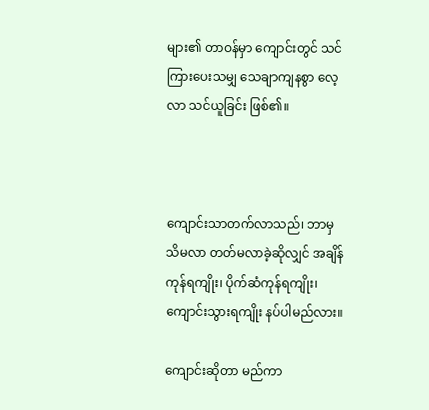များ၏ တာဝန်မှာ ကျောင်းတွင် သင်ကြားပေးသမျှ သေချာကျနစွာ လေ့လာ သင်ယူခြင်း ဖြစ်၏။



ကျောင်းသာတက်လာသည်၊ ဘာမှ သိမလာ တတ်မလာခဲ့ဆိုလျှင် အချိန်ကုန်ရကျိုး၊ ပိုက်ဆံကုန်ရကျိုး၊ ကျောင်းသွားရကျိုး နပ်ပါမည်လား။

ကျောင်းဆိုတာ မည်ကာ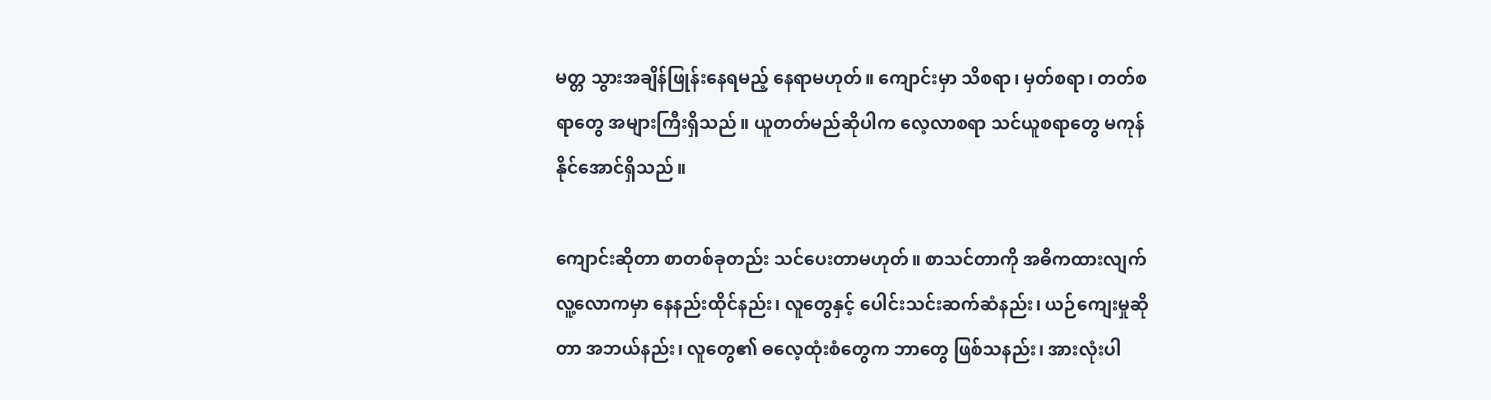မတ္တ သွားအချိန်ဖြုန်းနေရမည့် နေရာမဟုတ်။ ကျောင်းမှာ သိစရာ၊ မှတ်စရာ၊ တတ်စရာတွေ အများကြီးရှိသည်။ ယူတတ်မည်ဆိုပါက လေ့လာစရာ သင်ယူစရာတွေ မကုန်နိုင်အောင်ရှိသည်။

ကျောင်းဆိုတာ စာတစ်ခုတည်း သင်ပေးတာမဟုတ်။ စာသင်တာကို အဓိကထားလျက် လူ့လောကမှာ နေနည်းထိုင်နည်း၊ လူတွေနှင့် ပေါင်းသင်းဆက်ဆံနည်း၊ ယဉ်ကျေးမှုဆိုတာ အဘယ်နည်း၊ လူတွေ၏ ဓလေ့ထုံးစံတွေက ဘာတွေ ဖြစ်သနည်း၊ အားလုံးပါ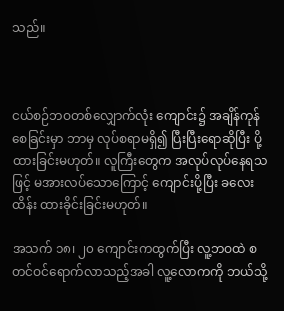သည်။



ငယ်စဉ်ဘဝတစ်လျှောက်လုံး ကျောင်း၌ အချိန်ကုန်စေခြင်းမှာ ဘာမှ လုပ်စရာမရှိ၍ ပြီးပြီးရောဆိုပြီး ပို့ထားခြင်းမဟုတ်။ လူကြီးတွေက အလုပ်လုပ်နေရသဖြင့် မအားလပ်သောကြောင့် ကျောင်းပို့ပြီး ခလေးထိန်း ထားခိုင်းခြင်းမဟုတ်။

အသက် ၁၈၊ ၂၀ ကျောင်းကထွက်ပြီး လူ့ဘဝထဲ စတင်ဝင်ရောက်လာသည့်အခါ လူ့လောကကို ဘယ်သို့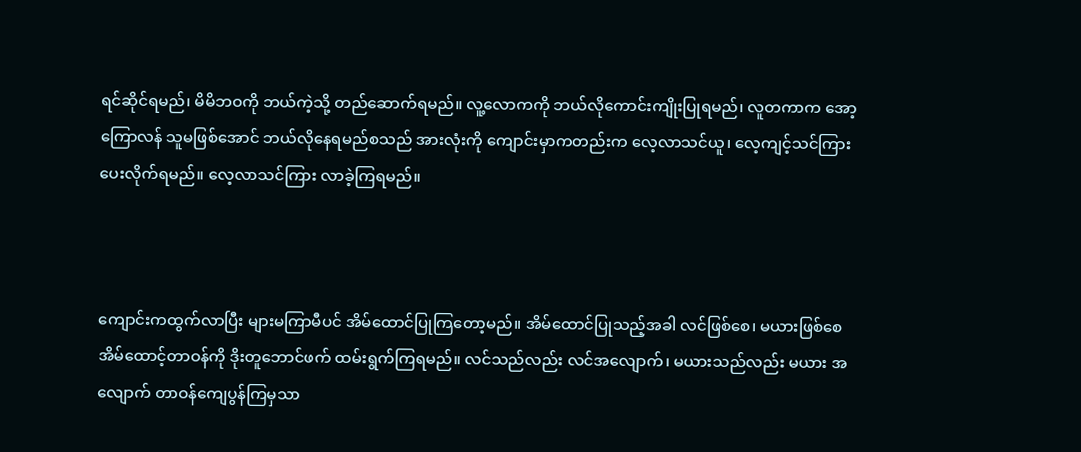ရင်ဆိုင်ရမည်၊ မိမိဘဝကို ဘယ်ကဲ့သို့ တည်ဆောက်ရမည်။ လူ့လောကကို ဘယ်လိုကောင်းကျိုးပြုရမည်၊ လူတကာက အော့ကြောလန် သူမဖြစ်အောင် ဘယ်လိုနေရမည်စသည် အားလုံးကို ကျောင်းမှာကတည်းက လေ့လာသင်ယူ၊ လေ့ကျင့်သင်ကြား ပေးလိုက်ရမည်။ လေ့လာသင်ကြား လာခဲ့ကြရမည်။



ကျောင်းကထွက်လာပြီး များမကြာမီပင် အိမ်ထောင်ပြုကြတော့မည်။ အိမ်ထောင်ပြုသည့်အခါ လင်ဖြစ်စေ၊ မယားဖြစ်စေ အိမ်ထောင့်တာဝန်ကို ဒိုးတူဘောင်ဖက် ထမ်းရွက်ကြရမည်။ လင်သည်လည်း လင်အလျောက်၊ မယားသည်လည်း မယား အလျောက် တာဝန်ကျေပွန်ကြမှသာ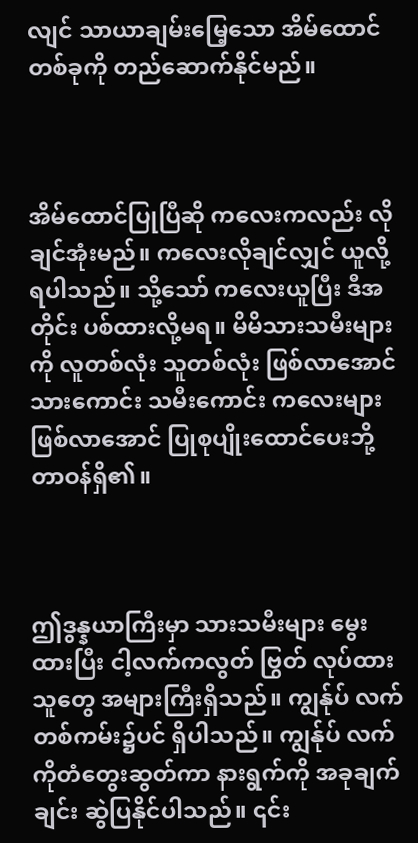လျင် သာယာချမ်းမြေ့သော အိမ်ထောင်တစ်ခုကို တည်ဆောက်နိုင်မည်။



အိမ်ထောင်ပြုပြီဆို ကလေးကလည်း လိုချင်အုံးမည်။ ကလေးလိုချင်လျှင် ယူလို့ရပါသည်။ သို့သော် ကလေးယူပြီး ဒီအတိုင်း ပစ်ထားလို့မရ။ မိမိသားသမီးများကို လူတစ်လုံး သူတစ်လုံး ဖြစ်လာအောင် သားကောင်း သမီးကောင်း ကလေးများဖြစ်လာအောင် ပြုစုပျိုးထောင်ပေးဘို့ တာဝန်ရှိ၏။



ဤဒွန္နယာကြီးမှာ သားသမီးများ မွေးထားပြီး ငါ့လက်ကလွတ် ဗြွတ် လုပ်ထားသူတွေ အများကြီးရှိသည်။ ကျွန်ုပ် လက်တစ်ကမ်း၌ပင် ရှိပါသည်။ ကျွန်ုပ် လက်ကိုတံတွေးဆွတ်ကာ နားရွက်ကို အခုချက်ချင်း ဆွဲပြနိုင်ပါသည်။ ၎င်း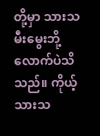တို့မှာ သားသမီးမွေးဘို့လောက်ပဲသိသည်။ ကိုယ့်သားသ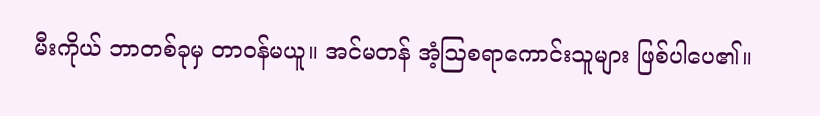မီးကိုယ် ဘာတစ်ခုမှ တာဝန်မယူ။ အင်မတန် အံ့ဩစရာကောင်းသူများ ဖြစ်ပါပေ၏။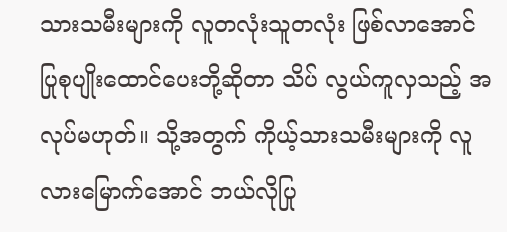သားသမီးများကို လူတလုံးသူတလုံး ဖြစ်လာအောင် ပြုစုပျိုးထောင်ပေးဘို့ဆိုတာ သိပ် လွယ်ကူလှသည့် အလုပ်မဟုတ်။ သို့အတွက် ကိုယ့်သားသမီးများကို လူလားမြောက်အောင် ဘယ်လိုပြု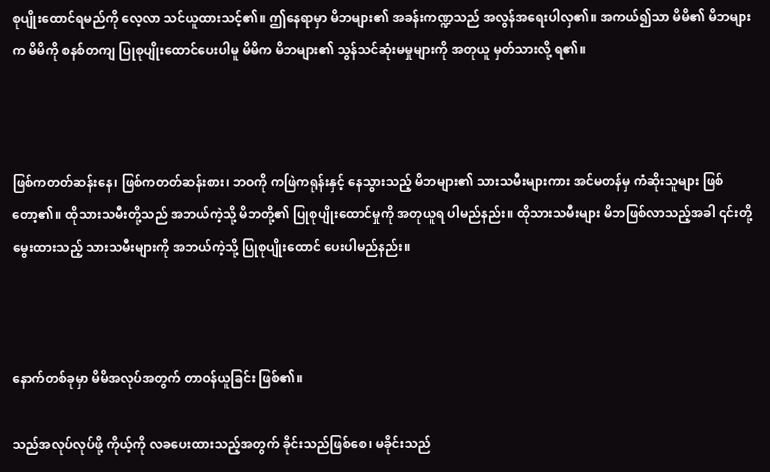စုပျိုးထောင်ရမည်ကို လေ့လာ သင်ယူထားသင့်၏။ ဤနေရာမှာ မိဘများ၏ အခန်းကဏ္ဍသည် အလွန်အရေးပါလှ၏။ အကယ်၍သာ မိမိ၏ မိဘများက မိမိကို စနစ်တကျ ပြုစုပျိုးထောင်ပေးပါမူ မိမိက မိဘများ၏ သွန်သင်ဆုံးမမှုများကို အတုယူ မှတ်သားလို့ ရ၏။



ဖြစ်ကတတ်ဆန်းနေ၊ ဖြစ်ကတတ်ဆန်းစား၊ ဘဝကို ကဖြဲကရုန်းနှင့် နေသွားသည့် မိဘများ၏ သားသမီးများကား အင်မတန်မှ ကံဆိုးသူများ ဖြစ်တော့၏။ ထိုသားသမီးတို့သည် အဘယ်ကဲ့သို့ မိဘတို့၏ ပြုစုပျိုးထောင်မှုကို အတုယူရ ပါမည်နည်း။ ထိုသားသမီးများ မိဘဖြစ်လာသည့်အခါ ၎င်းတို့မွေးထားသည့် သားသမီးများကို အဘယ်ကဲ့သို့ ပြုစုပျိုးထောင် ပေးပါမည်နည်း။



နောက်တစ်ခုမှာ မိမိအလုပ်အတွက် တာဝန်ယူခြင်း ဖြစ်၏။

သည်အလုပ်လုပ်ဖို့ ကိုယ့်ကို လခပေးထားသည့်အတွက် ခိုင်းသည်ဖြစ်စေ၊ မခိုင်းသည်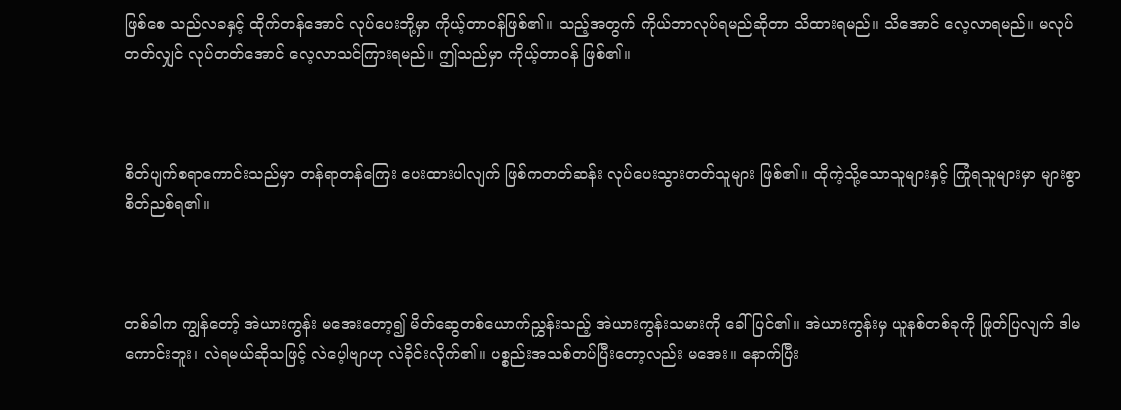ဖြစ်စေ သည်လခနှင့် ထိုက်တန်အောင် လုပ်ပေးဘို့မှာ ကိုယ့်တာဝန်ဖြစ်၏။ သည့်အတွက် ကိုယ်ဘာလုပ်ရမည်ဆိုတာ သိထားရမည်။ သိအောင် လေ့လာရမည်။ မလုပ်တတ်လျှင် လုပ်တတ်အောင် လေ့လာသင်ကြားရမည်။ ဤသည်မှာ ကိုယ့်တာဝန် ဖြစ်၏။



စိတ်ပျက်စရာကောင်းသည်မှာ တန်ရာတန်ကြေး ပေးထားပါလျက် ဖြစ်ကတတ်ဆန်း လုပ်ပေးသွားတတ်သူများ ဖြစ်၏။ ထိုကဲ့သို့သောသူများနှင့် ကြုံရသူများမှာ များစွာ စိတ်ညစ်ရ၏။



တစ်ခါက ကျွန်တော့် အဲယားကွန်း မအေးတော့၍ မိတ်ဆွေတစ်ယောက်ညွှန်းသည့် အဲယားကွန်းသမားကို ခေါ် ပြင်၏။ အဲယားကွန်းမှ ယူနစ်တစ်ခုကို ဖြုတ်ပြလျက် ဒါမကောင်းဘူး၊ လဲရမယ်ဆိုသဖြင့် လဲပေ့ါဗျာဟု လဲခိုင်းလိုက်၏။ ပစ္စည်းအသစ်တပ်ပြီးတော့လည်း မအေး။ နောက်ပြီး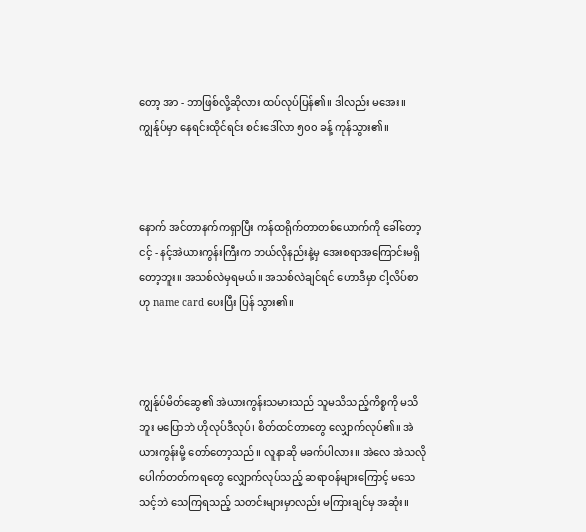တော့ အာ - ဘာဖြစ်လို့ဆိုလား ထပ်လုပ်ပြန်၏။ ဒါလည်း မအေး။ ကျွန်ုပ်မှာ နေရင်းထိုင်ရင်း စင်းဒေါ်လာ ၅၀၀ ခန့် ကုန်သွား၏။



နောက် အင်တာနက်ကရှာပြီး ကန်ထရိုက်တာတစ်ယောက်ကို ခေါ်တော့ ငင့် - နင့်အဲယားကွန်းကြီးက ဘယ်လိုနည်းနဲ့မှ အေးစရာအကြောင်းမရှိတော့ဘူး။ အသစ်လဲမှရမယ်။ အသစ်လဲချင်ရင် ဟောဒီမှာ ငါ့လိပ်စာ ဟု name card ပေးပြီး ပြန် သွား၏။



ကျွန်ုပ်မိတ်ဆွေ၏ အဲယားကွန်းသမားသည် သူမသိသည့်ကိစ္စကို မသိဘူး မပြောဘဲ ဟိုလုပ်ဒီလုပ်၊ စိတ်ထင်တာတွေ လျှောက်လုပ်၏။ အဲယားကွန်းမို့ တော်တော့သည်။ လူနာဆို မခက်ပါလား။ အဲလေ အဲသလို ပေါက်တတ်ကရတွေ လျှောက်လုပ်သည့် ဆရာဝန်များကြောင့် မသေသင့်ဘဲ သေကြရသည့် သတင်းများမှာလည်း မကြားချင်မှ အဆုံး။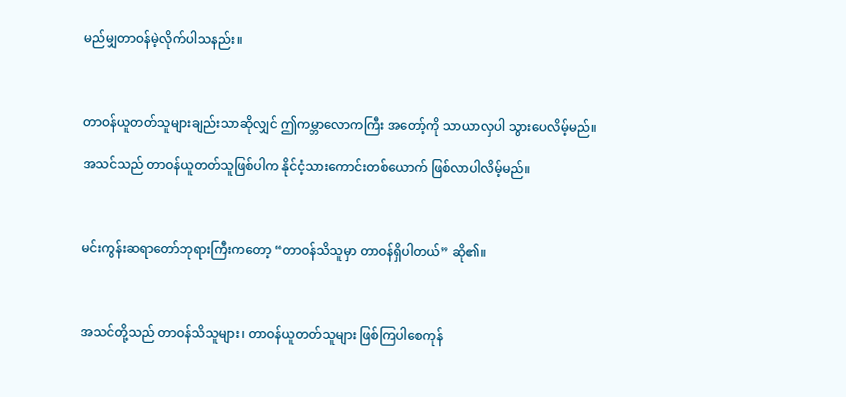မည်မျှတာဝန်မဲ့လိုက်ပါသနည်း။



တာဝန်ယူတတ်သူများချည်းသာဆိုလျှင် ဤကမ္ဘာလောကကြီး အတော့်ကို သာယာလှပါ သွားပေလိမ့်မည်။

အသင်သည် တာဝန်ယူတတ်သူဖြစ်ပါက နိုင်ငံ့သားကောင်းတစ်ယောက် ဖြစ်လာပါလိမ့်မည်။



မင်းကွန်းဆရာတော်ဘုရားကြီးကတော့ “တာဝန်သိသူမှာ တာဝန်ရှိပါတယ်” ဆို၏။



အသင်တို့သည် တာဝန်သိသူများ၊ တာဝန်ယူတတ်သူများ ဖြစ်ကြပါစေကုန်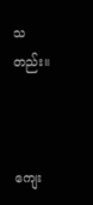သတည်း။



ကျေး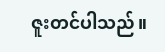ဇူးတင်ပါသည်။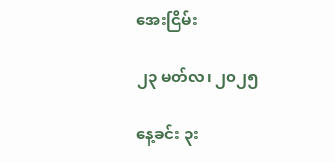အေးငြိမ်း

၂၃ မတ်လ၊ ၂၀၂၅

နေ့ခင်း ၃း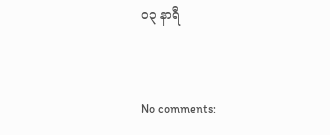၀၃ နာရီ


No comments: